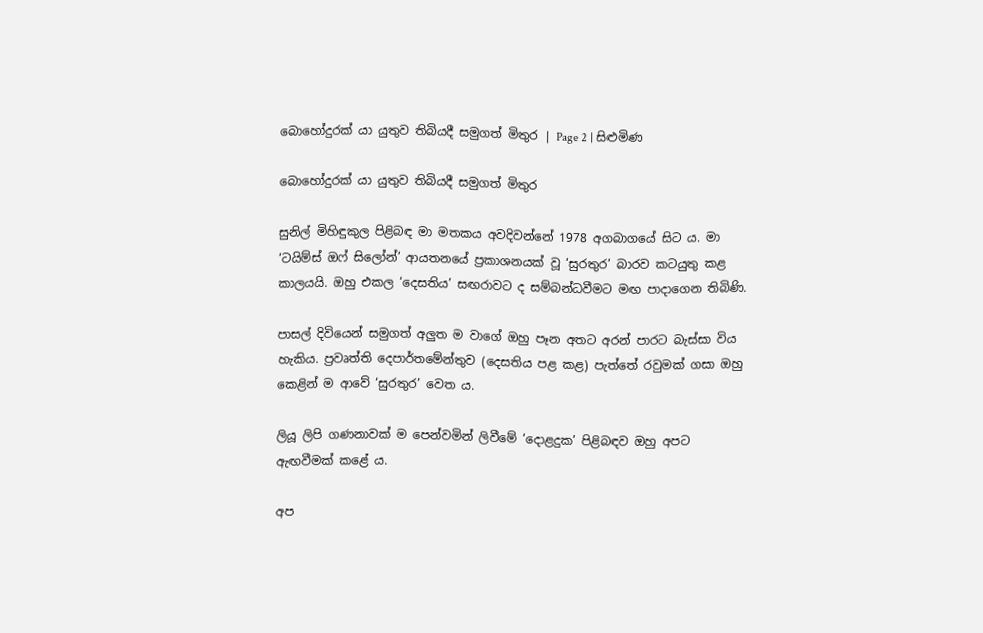බොහෝදුරක් යා යුතුව තිබියදී සමුගත් මිතුර | Page 2 | සිළුමිණ

බොහෝදුරක් යා යුතුව තිබියදී සමුගත් මිතුර

සුනිල් මිහිඳුකුල පිළිබඳ මා මතකය අවදිවන්නේ 1978 අගබාගයේ සිට ය. මා ‘ටයිම්ස් ඔෆ් සිලෝන්’ ආයතනයේ ප්‍රකාශනයක් වූ ‘සුරතුර’ බාරව කටයුතු කළ කාලයයි. ඔහු එකල ‘දෙසතිය’ සඟරාවට ද සම්බන්ධවීමට මඟ පාදාගෙන තිබිණි.

පාසල් දිවියෙන් සමුගත් අලුත ම වාගේ ඔහු පෑන අතට අරන් පාරට බැස්සා විය හැකිය. ප්‍රවෘත්ති දෙපාර්තමේන්තුව (දෙසතිය පළ කළ) පැත්තේ රවුමක් ගසා ඔහු කෙළින් ම ආවේ ‘සුරතුර’ වෙත ය.

ලියූ ලිපි ගණනාවක් ම පෙන්වමින් ලිවීමේ ‘දොළදුක’ පිළිබඳව ඔහු අපට ඇඟවීමක් කළේ ය.

අප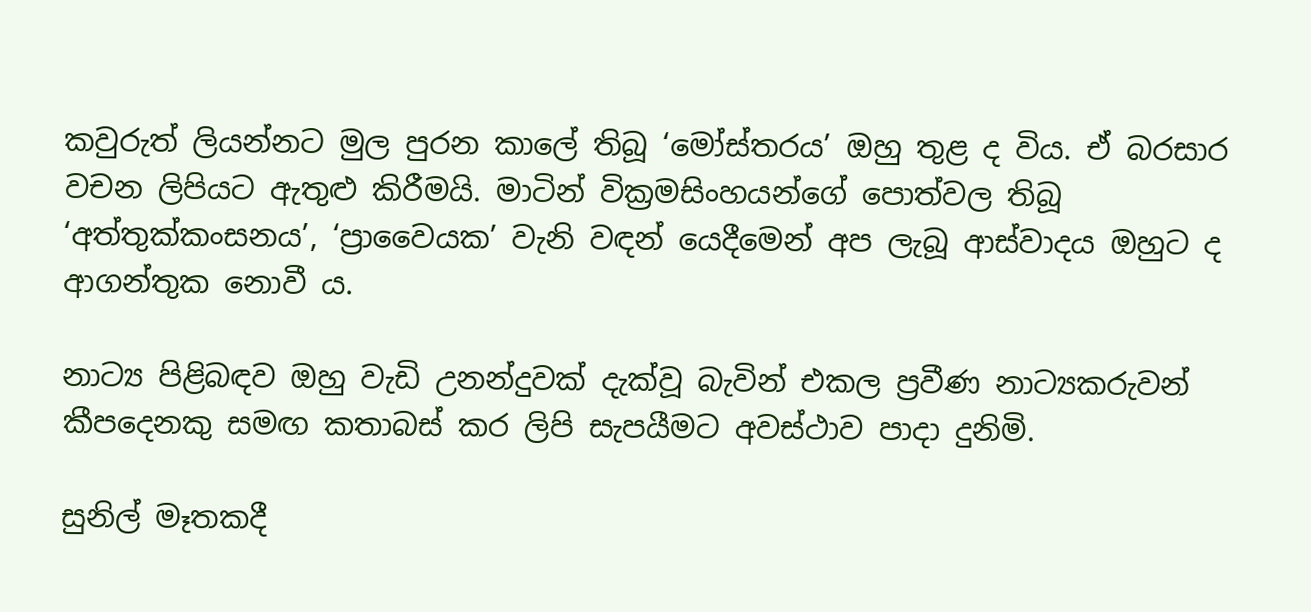කවුරුත් ලියන්නට මුල පුරන කාලේ තිබූ ‘මෝස්තරය’ ඔහු තුළ ද විය. ඒ බරසාර වචන ලිපියට ඇතුළු කිරීමයි. මාටින් වික්‍රමසිංහයන්ගේ පොත්වල තිබූ ‘අත්තුක්කංසනය’, ‘ප්‍රාවෛයක’ වැනි වඳන් යෙදීමෙන් අප ලැබූ ආස්වාදය ඔහුට ද ආගන්තුක නොවී ය.

නාට්‍ය පිළිබඳව ඔහු වැඩි උනන්දුවක් දැක්වූ බැවින් එකල ප්‍රවීණ නාට්‍යකරුවන් කීපදෙනකු සමඟ කතාබස් කර ලිපි සැපයීමට අවස්ථාව පාදා දුනිමි.

සුනිල් මෑතකදී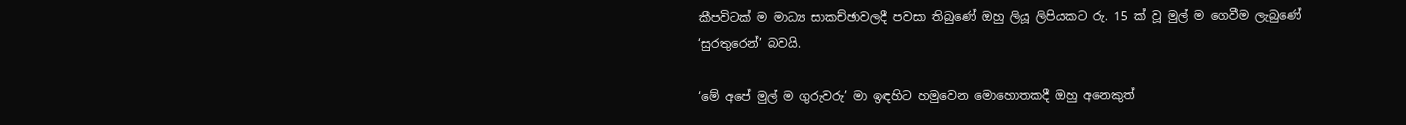කීපවිටක් ම මාධ්‍ය සාකච්ඡාවලදී පවසා තිබුණේ ඔහු ලියූ ලිපියකට රු. 15 ක් වූ මුල් ම ගෙවීම ලැබුණේ ‘සුරතුරෙන්’ බවයි.

‘මේ අපේ මුල් ම ගුරුවරු’ මා ඉඳහිට හමුවෙන මොහොතකදී ඔහු අනෙකුත්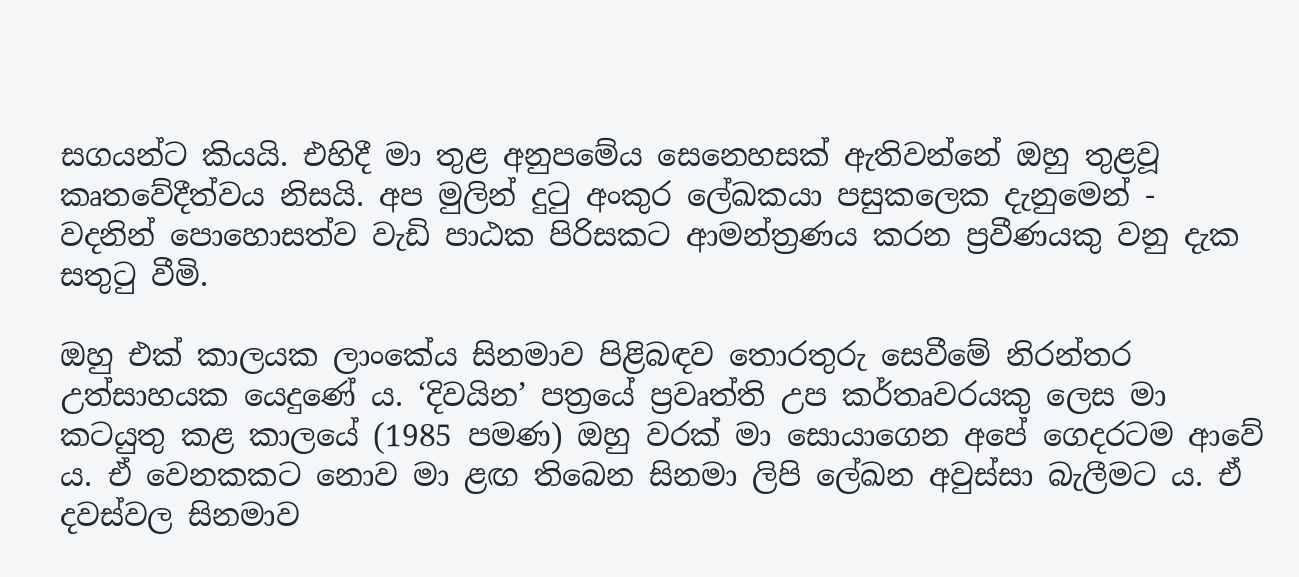සගයන්ට කියයි. එහිදී මා තුළ අනුපමේය සෙනෙහසක් ඇතිවන්නේ ඔහු තුළවූ කෘතවේදීත්වය නිසයි. අප මුලින් දුටු අංකුර ලේඛකයා පසුකලෙක දැනුමෙන් - වදනින් පොහොසත්ව වැඩි පාඨක පිරිසකට ආමන්ත්‍රණය කරන ප්‍රවීණයකු වනු දැක සතුටු වීමි.

ඔහු එක් කාලයක ලාංකේය සිනමාව පිළිබඳව තොරතුරු සෙවීමේ නිරන්තර උත්සාහයක යෙදුණේ ය. ‘දිවයින’ පත්‍රයේ ප්‍රවෘත්ති උප කර්තෘවරයකු ලෙස මා කටයුතු කළ කාලයේ (1985 පමණ) ඔහු වරක් මා සොයාගෙන අපේ ගෙදරටම ආවේ ය. ඒ වෙනකකට නොව මා ළඟ තිබෙන සිනමා ලිපි ලේඛන අවුස්සා බැලීමට ය. ඒ දවස්වල සිනමාව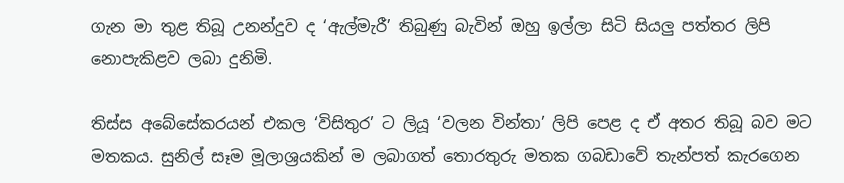ගැන මා තුළ තිබූ උනන්දුව ද ‘ඇල්මැරී’ තිබුණු බැවින් ඔහු ඉල්ලා සිටි සියලු පත්තර ලිපි නොපැකිළව ලබා දුනිමි.

තිස්ස අබේසේකරයන් එකල ‘විසිතුර’ ට ලියූ ‘වලන වින්තා’ ලිපි පෙළ ද ඒ අතර තිබූ බව මට මතකය. සුනිල් සෑම මූලාශ්‍රයකින් ම ලබාගත් තොරතුරු මතක ගබඩාවේ තැන්පත් කැරගෙන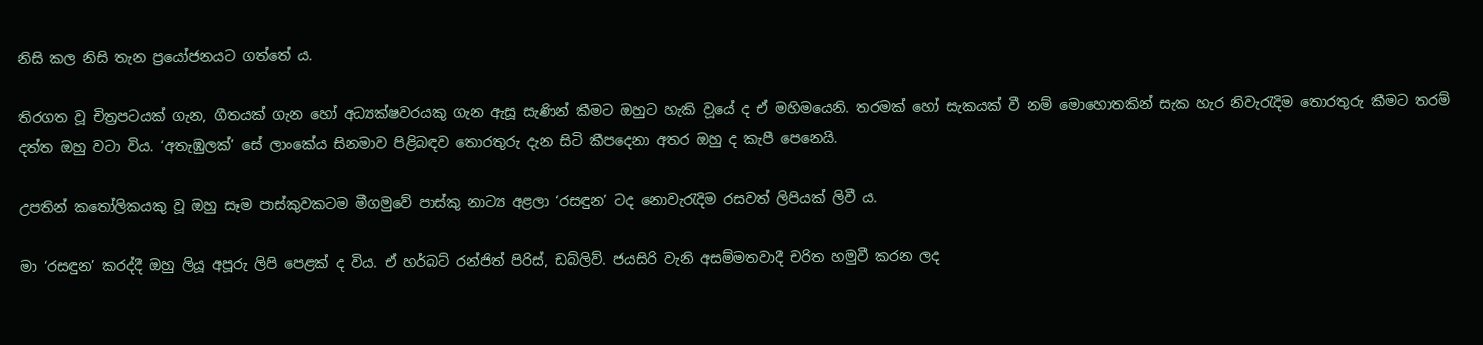නිසි කල නිසි තැන ප්‍රයෝජනයට ගත්තේ ය.

තිරගත වූ චිත්‍රපටයක් ගැන, ගීතයක් ගැන හෝ අධ්‍යක්ෂවරයකු ගැන ඇසූ සැණින් කීමට ඔහුට හැකි ව‍ූයේ ද ඒ මහිමයෙනි. තරමක් හෝ සැකයක් වී නම් මොහොතකින් සැක හැර නිවැරැදිම තොරතුරු කීමට තරම් දත්ත ඔහු වටා විය. ‘අතැඹුලක්’ සේ ලාංකේය සිනමාව පිළිබඳව තොරතුරු දැන සිටි කීපදෙනා අතර ඔහු ද කැපී පෙනෙයි.

උපතින් කතෝලිකයකු වූ ඔහු සෑම පාස්කුවකටම මීගමුවේ පාස්කු නාට්‍ය අළලා ‘රසඳුන’ ටද නොවැරැදිම රසවත් ලිපියක් ලිවී ය.

මා ‘රසඳුන’ කරද්දී ඔහු ලියූ අපූරු ලිපි පෙළක් ද විය. ඒ හර්බට් රන්ජිත් පිරිස්, ඩබ්ලිව්. ජයසිරි වැනි අසම්මතවාදී චරිත හමුවී කරන ලද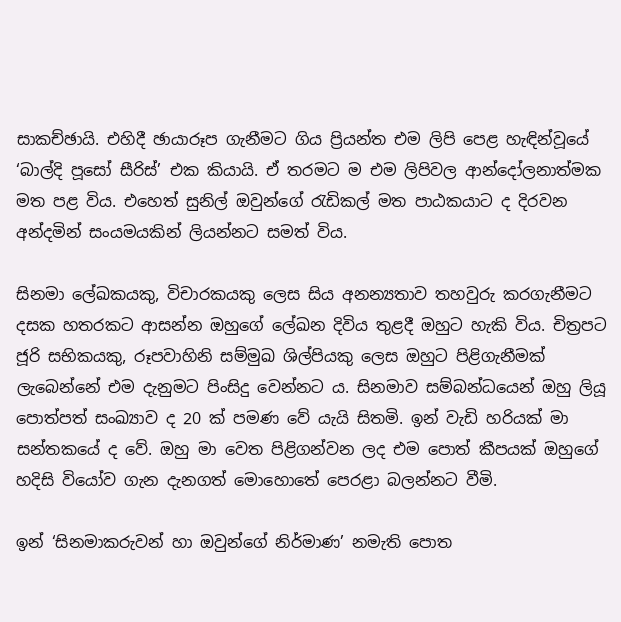සාකච්ඡායි. එහිදී ඡායාරූප ගැනීමට ගිය ප්‍රියන්ත එම ලිපි පෙළ හැඳින්වූයේ ‘බාල්දි ප‍ූසෝ සීරිස්’ එක කියායි. ඒ තරමට ම එම ලිපිවල ආන්දෝලනාත්මක මත පළ විය. එහෙත් සුනිල් ඔවුන්ගේ රැඩිකල් මත පාඨකයාට ද දිරවන අන්දමින් සංයමයකින් ලියන්නට සමත් විය.

සිනමා ලේඛකයකු, විචාරකයකු ලෙස සිය අනන්‍යතාව තහවුරු කරගැනීමට දසක හතරකට ආසන්න ඔහුගේ ලේඛන දිවිය තුළදී ඔහුට හැකි විය. චිත්‍රපට ජූරි සභිකයකු, රූපවාහිනි සම්මුඛ ශිල්පියකු ලෙස ඔහුට පිළිගැනීමක් ලැබෙන්නේ එම දැනුමට පිංසිදු වෙන්නට ය. සිනමාව සම්බන්ධයෙන් ඔහු ලියූ පොත්පත් සංඛ්‍යාව ද 20 ක් පමණ වේ යැයි සිතමි. ඉන් වැඩි හරියක් මා සන්තකයේ ද වේ. ඔහු මා වෙත පිළිගන්වන ලද එම පොත් කීපයක් ඔහුගේ හදිසි වියෝව ගැන දැනගත් මොහොතේ පෙරළා බලන්නට වීමි.

ඉන් ‘සිනමාකරුවන් හා ඔවුන්ගේ නිර්මාණ’ නමැති පොත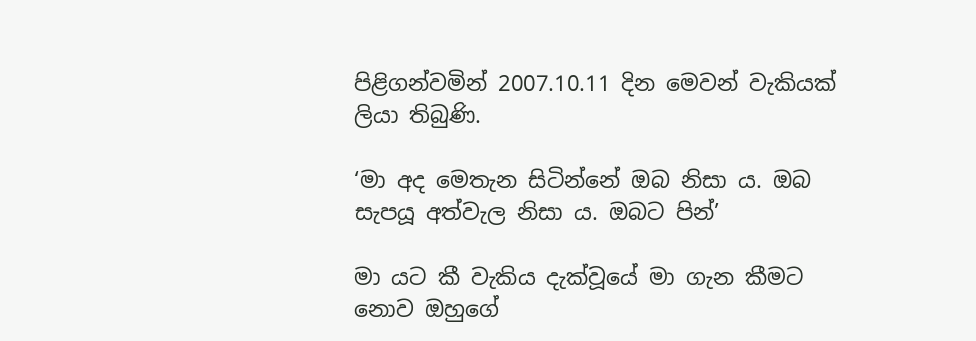පිළිගන්වමින් 2007.10.11 දින මෙවන් වැකියක් ලියා තිබුණි‍.

‘මා අද මෙතැන සිටින්නේ ඔබ නිසා ය. ඔබ සැපයූ අත්වැල නිසා ය. ඔබට පින්’

මා යට කී වැකිය දැක්වූයේ මා ගැන කීමට නොව ඔහුගේ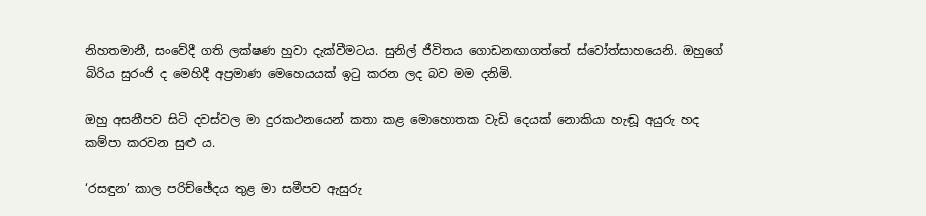නිහතමානී, සංවේදී ගති ලක්ෂණ හුවා දැක්වීමටය. සුනිල් ජීවිතය ගොඩනඟාගත්තේ ස්වෝත්සාහයෙනි. ඔහුගේ බිරිය සුරංජි ද මෙහිදී අප්‍රමාණ මෙහෙයයක් ඉටු කරන ලද බව මම දනිමි.

ඔහු අසනීපව සිටි දවස්වල මා දුරකථනයෙන් කතා කළ මොහොතක වැඩි දෙයක් නොකියා හැඬූ අයුරු හද කම්පා කරවන සුළු ය.

‘රසඳුන’ කාල පරිච්ඡේදය තුළ මා සමීපව ඇසුරු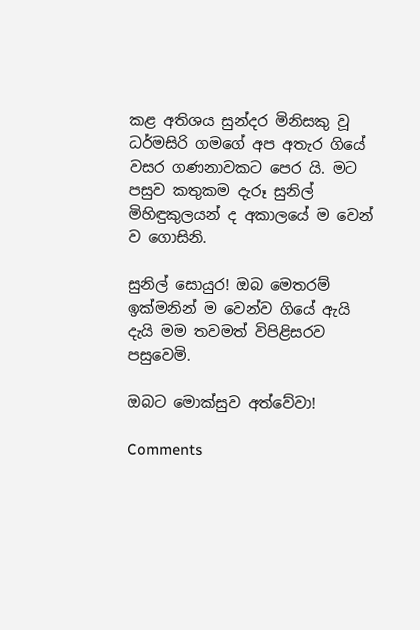කළ අතිශය සුන්දර මිනිසකු වූ ධර්මසිරි ගමගේ අප අතැර ගියේ වසර ගණනාවකට පෙර යි. මට පසුව කතුකම දැරූ සුනිල් මිහිඳුකුලයන් ද අකාලයේ ම වෙන් ව ගොසිනි.

සුනිල් සොයුර! ඔබ මෙතරම් ඉක්මනින් ම වෙන්ව ගියේ ඇයි දැයි මම තවමත් විපිළිසරව පසුවෙමි.

ඔබට මොක්සුව අත්වේවා!

Comments